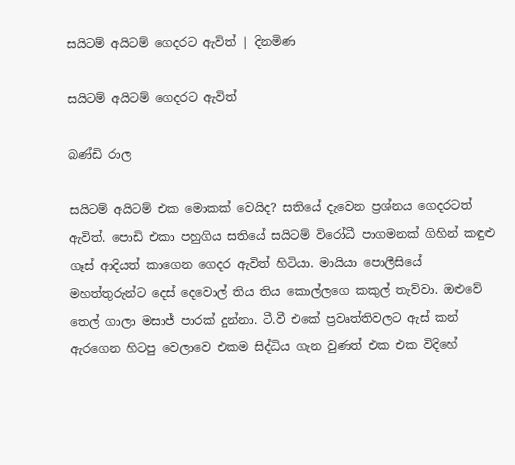සයිටම් අයිටම් ගෙදරට ඇවිත් | දිනමිණ

සයිටම් අයිටම් ගෙදරට ඇවිත්

බණ්ඩි රාල

සයිටම් අයිටම් එක මොකක් වෙයිද? සතියේ දැවෙන ප්‍රශ්නය ගෙදරටත් ඇවිත්. පොඩි එකා පහුගිය සතියේ සයිටම් විරෝධී පාගමනක් ගිහින් කඳුළු ගෑස් ආදියත් කාගෙන ගෙදර ඇවිත් හිටියා. මායියා පොලීසියේ මහත්තුරුන්ට දෙස් දෙවොල් තිය තිය කොල්ලගෙ කකුල් තැව්වා. ඔළුවේ තෙල් ගාලා මසාජ් පාරක් දුන්නා. ටී.වී එකේ ප්‍රවෘත්තිවලට ඇස් කන් ඇරගෙන හිටපු වෙලාවෙ එකම සිද්ධිය ගැන වුණත් එක එක විදිහේ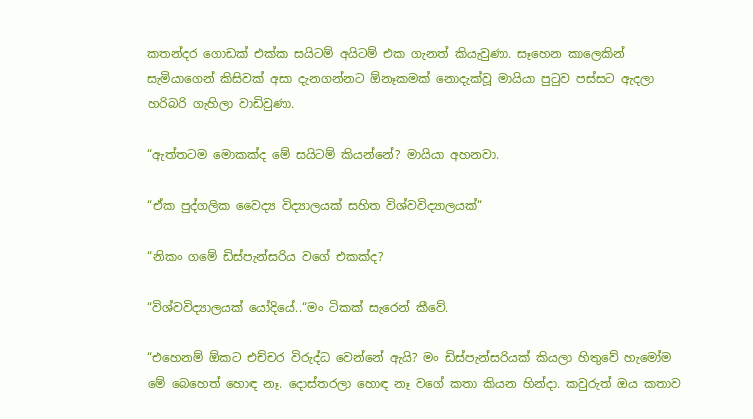කතන්දර ගොඩක් එක්ක සයිටම් අයිටම් එක ගැනත් කියැවුණා. සෑහෙන කාලෙකින් සැමියාගෙන් කිසිවක් අසා දැනගන්නට ඕනෑකමක් නොදැක්වූ මායියා පුටුව පස්සට ඇදලා හරිබරි ගැහිලා වාඩිවුණා.

“ඇත්තටම මොකක්ද මේ සයිටම් කියන්නේ? මායියා අහනවා.

“ඒක පුද්ගලික වෛද්‍ය විද්‍යාලයක් සහිත විශ්වවිද්‍යාලයක්“

“නිකං ගමේ ඩිස්පැන්සරිය වගේ එකක්ද?

“විශ්වවිද්‍යාලයක් යෝදියේ..“මං ටිකක් සැරෙන් කීවේ.

“එහෙනම් ඕකට එච්චර විරුද්ධ වෙන්නේ ඇයි? මං ඩිස්පැන්සරියක් කියලා හිතුවේ හැමෝම මේ බෙහෙත් හොඳ නෑ. දොස්තරලා හොඳ නෑ වගේ කතා කියන හින්දා. කවුරුත් ඔය කතාව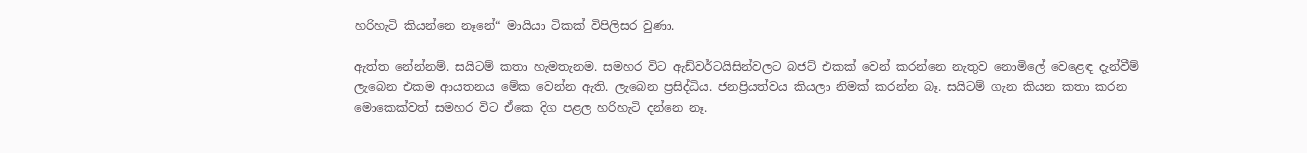හරිහැටි කියන්නෙ නෑනේ“ මායියා ටිකක් විපිලිසර වුණා.

ඇත්ත නේන්නම්. සයිටම් කතා හැමතැනම. සමහර විට ඇඩ්වර්ටයිසින්වලට බජට් එකක් වෙන් කරන්නෙ නැතුව නොමිලේ වෙළෙඳ දැන්වීම් ලැබෙන එකම ආයතනය මේක වෙන්න ඇති. ලැබෙන ප්‍රසිද්ධිය. ජනප්‍රියත්වය කියලා නිමක් කරන්න බෑ. සයිටම් ගැන කියන කතා කරන මොකෙක්වත් සමහර විට ඒකෙ දිග පළල හරිහැටි දන්නෙ නෑ.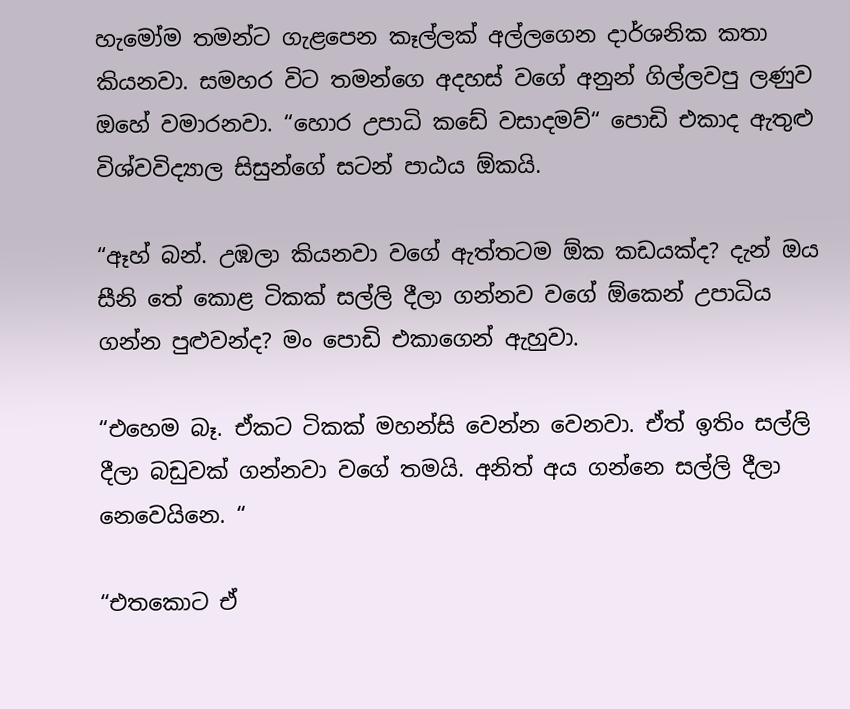හැමෝම තමන්ට ගැළපෙන කෑල්ලක් අල්ලගෙන දාර්ශනික කතා කියනවා. සමහර විට තමන්ගෙ අදහස් වගේ අනුන් ගිල්ලවපු ලණුව ඔහේ වමාරනවා. “හොර උපාධි කඩේ වසාදමව්“ පොඩි එකාද ඇතුළු විශ්වවිද්‍යාල සිසුන්ගේ සටන් පාඨය ඕකයි.

“ඈහ් බන්. උඹලා කියනවා වගේ ඇත්තටම ඕක කඩයක්ද? දැන් ඔය සීනි තේ කොළ ටිකක් සල්ලි දීලා ගන්නව වගේ ඕකෙන් උපාධිය ගන්න පුළුවන්ද? මං පොඩි එකාගෙන් ඇහුවා.

“එහෙම බෑ. ඒකට ටිකක් මහන්සි වෙන්න වෙනවා. ඒත් ඉතිං සල්ලි දීලා බඩුවක් ගන්නවා වගේ තමයි. අනිත් අය ගන්නෙ සල්ලි දීලා නෙවෙයිනෙ. “

“එතකොට ඒ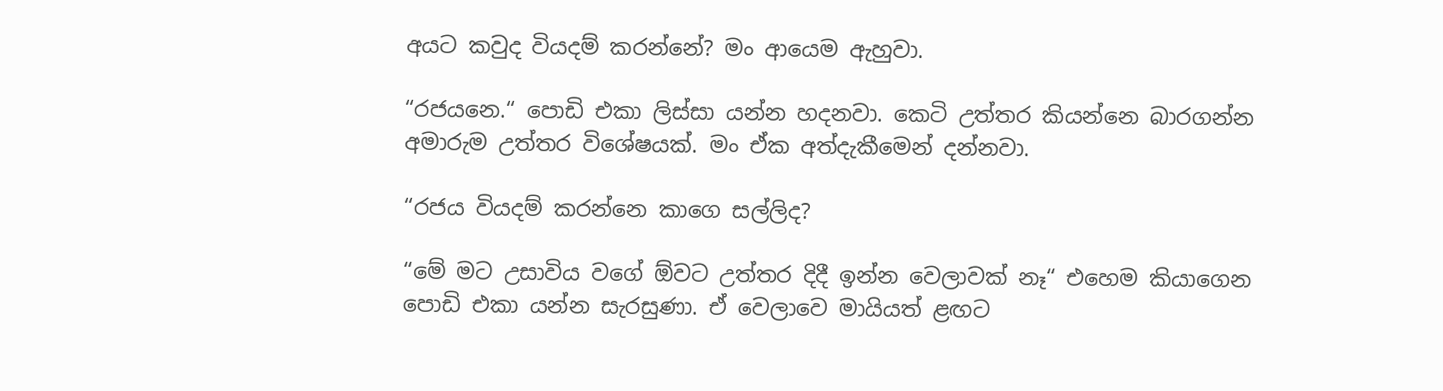අයට කවුද වියදම් කරන්නේ? මං ආයෙම ඇහුවා.

“රජයනෙ.“ පොඩි එකා ලිස්සා යන්න හදනවා. කෙටි උත්තර කියන්නෙ බාරගන්න අමාරුම උත්තර විශේෂයක්. මං ඒක අත්දැකීමෙන් දන්නවා.

“රජය වියදම් කරන්නෙ කාගෙ සල්ලිද?

“මේ මට උසාවිය වගේ ඕවට උත්තර දිදී ඉන්න වෙලාවක් නෑ“ එහෙම කියාගෙන පොඩි එකා යන්න සැරසුණා. ඒ වෙලාවෙ මායියත් ළඟට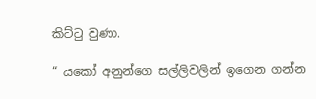කිට්ටු වුණා.

“ යකෝ අනුන්ගෙ සල්ලිවලින් ඉගෙන ගන්න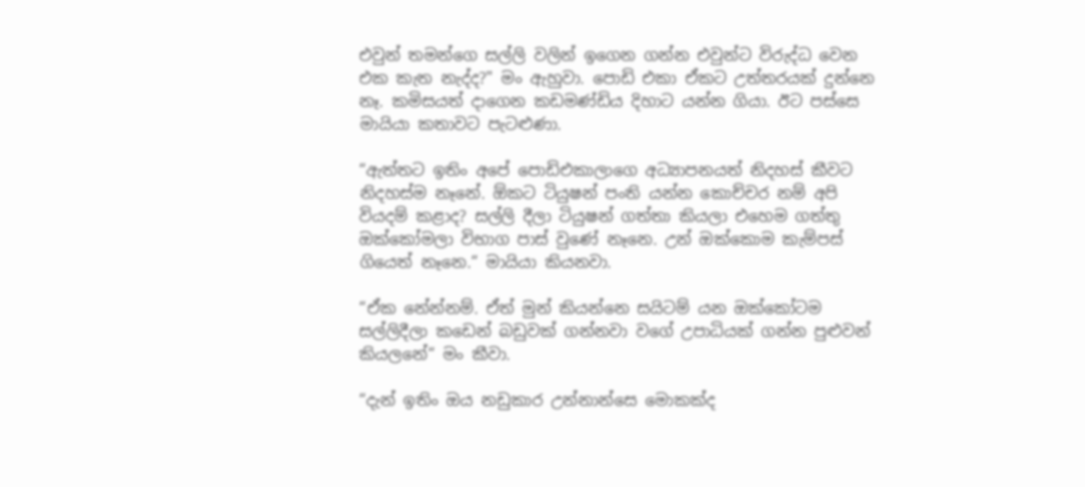එවුන් තමන්ගෙ සල්ලි වලින් ඉගෙන ගන්න එවුන්ට විරුද්ධ වෙන එක කැත නැද්ද?" මං ඇහුවා. පොඩි එකා ඒකට උත්තරයක් දුන්නෙ නෑ. කමිසයත් දාගෙන කඩමණ්ඩිය දිහාට යන්න ගියා. ඊට පස්සෙ මායියා කතාවට පැටළුණා.

“ඇත්තට ඉතිං අපේ පොඩිඑකාලාගෙ අධ්‍යාපනයත් නිදහස් කීවට නිදහස්ම නෑනේ. ඕකට ටියුෂන් පංති යන්න කොච්චර නම් අපි වියදම් කළාද? සල්ලි දීලා ටියුෂන් ගත්තා කියලා එහෙම ගත්තු ඔක්කෝමලා විභාග පාස් වුණේ නෑනෙ. උන් ඔක්කොම කැම්පස් ගියෙත් නෑනෙ.“ මායියා කියනවා.

“ඒක නේන්නම්. ඒත් මුන් කියන්නෙ සයිටම් යන ඔක්කෝටම සල්ලිදීලා කඩෙන් බඩුවක් ගන්නවා වගේ උපාධියක් ගන්න පුළුවන් කියලනේ“ මං කීවා.

“දැන් ඉතිං ඔය නඩුකාර උන්නාන්සෙ මොකක්ද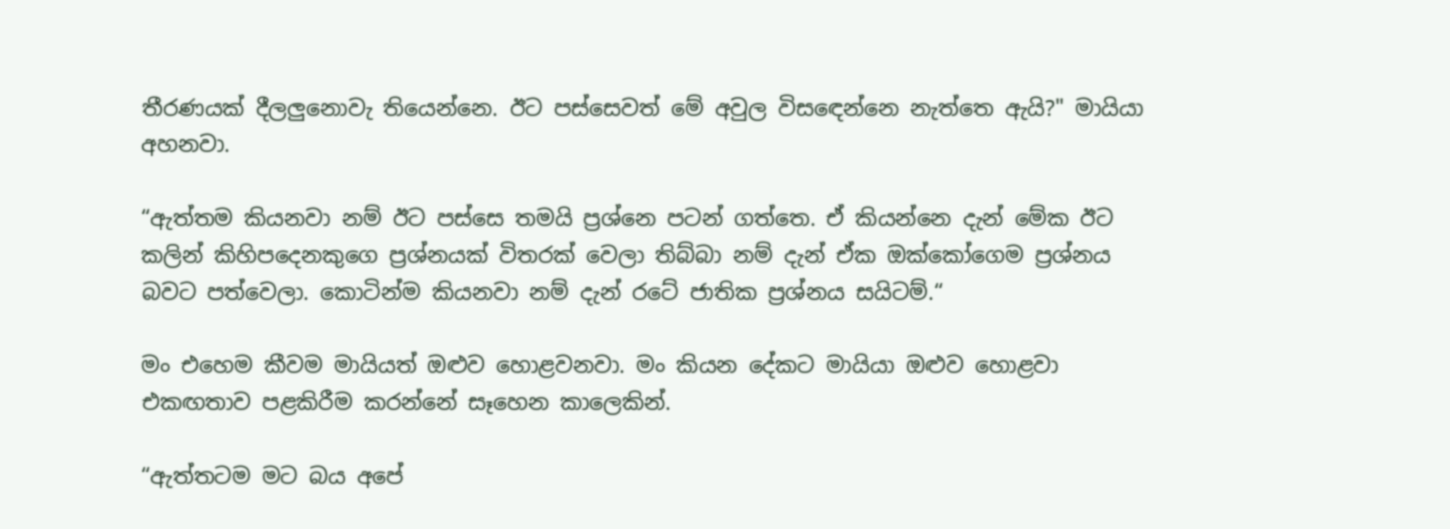තීරණයක් දීලලුනොවැ තියෙන්නෙ. ඊට පස්සෙවත් මේ අවුල විසඳෙන්නෙ නැත්තෙ ඇයි?" මායියා අහනවා.

“ඇත්තම කියනවා නම් ඊට පස්සෙ තමයි ප්‍රශ්නෙ පටන් ගත්තෙ. ඒ කියන්නෙ දැන් මේක ඊට කලින් කිහිපදෙනකුගෙ ප්‍රශ්නයක් විතරක් වෙලා තිබ්බා නම් දැන් ඒක ඔක්කෝගෙම ප්‍රශ්නය බවට පත්වෙලා. කොටින්ම කියනවා නම් දැන් රටේ ජාතික ප්‍රශ්නය සයිටම්.“

මං එහෙම කීවම මායියත් ඔළුව හොළවනවා. මං කියන දේකට මායියා ඔළුව හොළවා එකඟතාව පළකිරීම කරන්නේ සෑහෙන කාලෙකින්.

“ඇත්තටම මට බය අපේ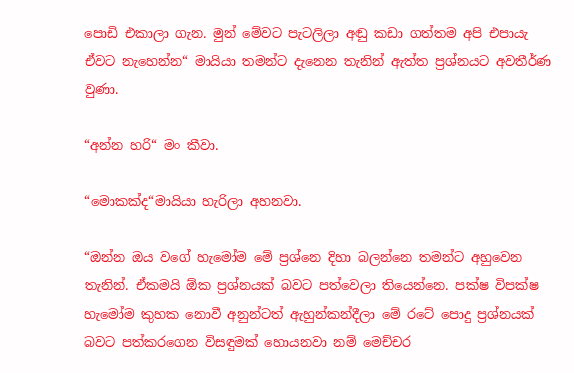පොඩි එකාලා ගැන. මුන් මේවට පැටලිලා අඬු කඩා ගත්තම අපි එපායැ ඒවට නැහෙන්න“ මායියා තමන්ට දැනෙන තැනින් ඇත්ත ප්‍රශ්නයට අවතීර්ණ වුණා.

“අන්න හරි“ මං කීවා.

“මොකක්ද“මායියා හැරිලා අහනවා.

“ඔන්න ඔය වගේ හැමෝම මේ ප්‍රශ්නෙ දිහා බලන්නෙ තමන්ට අහුවෙන තැනින්. ඒකමයි ඕක ප්‍රශ්නයක් බවට පත්වෙලා තියෙන්නෙ. පක්ෂ විපක්ෂ හැමෝම කුහක නොවී අනුන්ටත් ඇහුන්කන්දීලා මේ රටේ පොදු ප්‍රශ්නයක් බවට පත්කරගෙන විසඳුමක් හොයනවා නම් මෙච්චර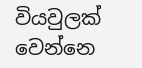වියවුලක් වෙන්නෙ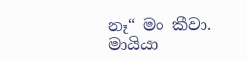නෑ“ මං කීවා. මායියා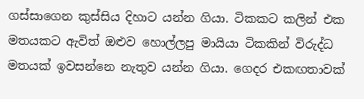ගස්සාගෙන කුස්සිය දිහාට යන්න ගියා. ටිකකට කලින් එක මතයකට ඇවිත් ඔළුව හොල්ලපු මායියා ටිකකින් විරුද්ධ මතයක් ඉවසන්නෙ නැතුව යන්න ගියා. ගෙදර එකඟතාවක්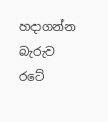හදාගන්න බැරුව රටේ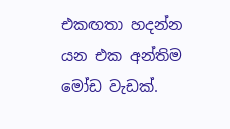එකඟතා හදන්න යන එක අන්තිම මෝඩ වැඩක්.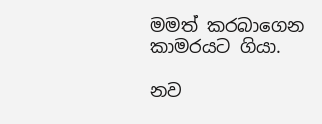මමත් කරබාගෙන කාමරයට ගියා.

නව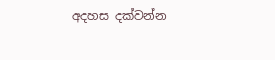අදහස දක්වන්න